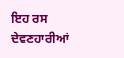ਇਹ ਰਸ ਦੇਵਣਹਾਰੀਆਂ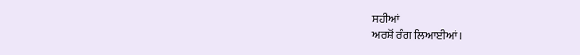ਸਹੀਆਂ
ਅਰਸ਼ੋਂ ਰੰਗ ਲਿਆਈਆਂ।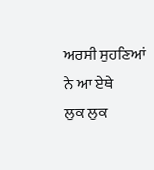ਅਰਸੀ ਸੁਹਣਿਆਂ ਨੇ ਆ ਏਥੇ
ਲੁਕ ਲੁਕ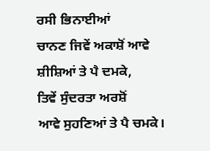ਰਸੀ ਭਿਨਾਈਆਂ
ਚਾਨਣ ਜਿਵੇਂ ਅਕਾਸ਼ੋਂ ਆਵੇ
ਸ਼ੀਸ਼ਿਆਂ ਤੇ ਪੈ ਦਮਕੇ,
ਤਿਵੇਂ ਸੁੰਦਰਤਾ ਅਰਸ਼ੋਂ
ਆਵੇ ਸੁਹਣਿਆਂ ਤੇ ਪੈ ਚਮਕੇ।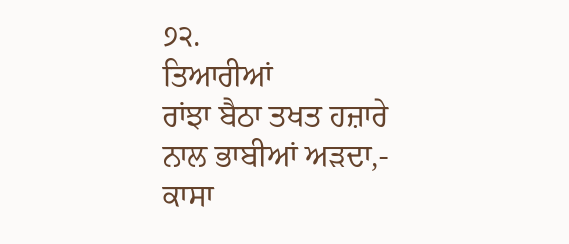੭੨.
ਤਿਆਰੀਆਂ
ਰਾਂਝਾ ਬੈਠਾ ਤਖਤ ਹਜ਼ਾਰੇ
ਨਾਲ ਭਾਬੀਆਂ ਅੜਦਾ,-
ਕਾਸਾ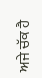ਅਜੇ ਚੱਕ ਹੈ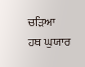ਚੜਿਆ
ਹਥ ਘੁਯਾਰ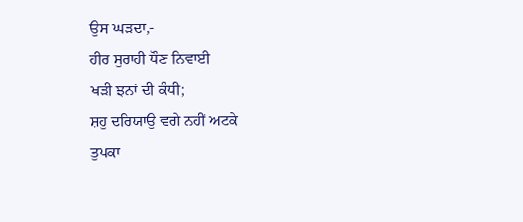ਉਸ ਘੜਦਾ,-
ਹੀਰ ਸੁਰਾਹੀ ਧੌਣ ਨਿਵਾਈ
ਖੜੀ ਝਨਾਂ ਦੀ ਕੰਧੀ;
ਸ਼ਹੁ ਦਰਿਯਾਉ ਵਗੇ ਨਹੀਂ ਅਟਕੇ
ਤੁਪਕਾ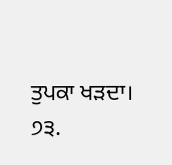ਤੁਪਕਾ ਖੜਦਾ। ੭੩.